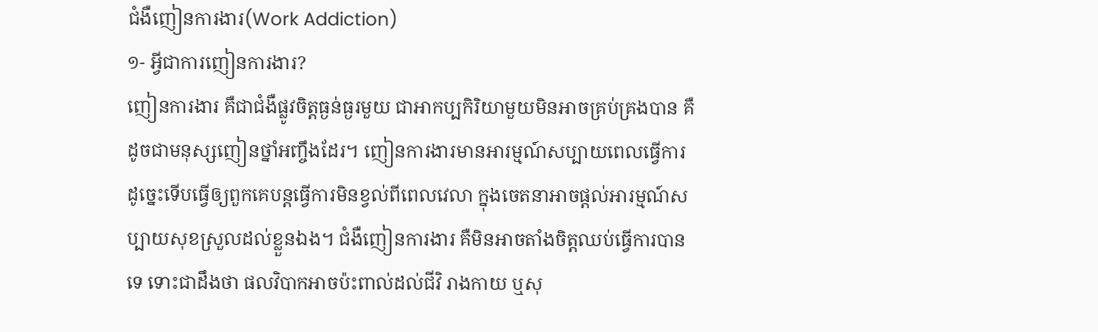ជំងឺញៀនការងារ(Work Addiction)
១- អ្វីជាការញៀនការងារ?
ញៀនការងារ គឺជាជំងឺផ្លូវចិត្តធ្ងន់ធ្ងរមួយ ជាអាកប្បកិរិយាមួយមិនអាចគ្រប់គ្រងបាន គឺដូចជាមនុស្សញៀនថ្នាំអញ្ចឹងដែរ។ ញៀនការងារមានអារម្មណ៍សប្បាយពេលធ្វើការ ដូច្នេះទើបធ្វើឲ្យពួកគេបន្តធ្វើការមិនខ្វល់ពីពេលវេលា ក្នុងចេតនាអាចផ្តល់អារម្មណ៍សប្បាយសុខស្រួលដល់ខ្លួនឯង។ ជំងឺញៀនការងារ គឺមិនអាចតាំងចិត្តឈប់ធ្វើការបានទេ ទោះជាដឹងថា ផលវិបាកអាចប៉ះពាល់ដល់ជីវិ រាងកាយ ឬសុ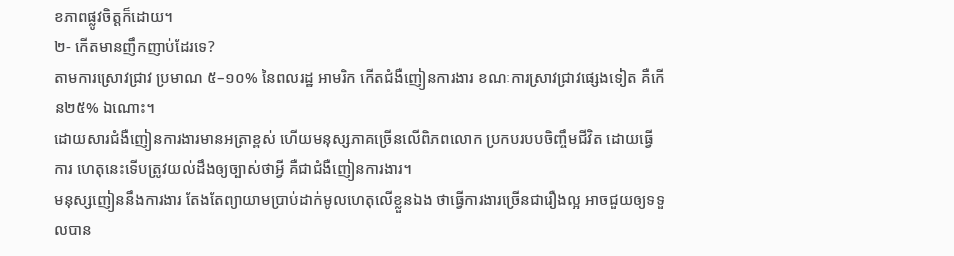ខភាពផ្លូវចិត្តក៏ដោយ។
២- កើតមានញឹកញាប់ដែរទេ?
តាមការស្រោវជ្រាវ ប្រមាណ ៥–១០% នៃពលរដ្ឋ អាមរិក កើតជំងឺញៀនការងារ ខណៈការស្រាវជ្រាវផ្សេងទៀត គឺកើន២៥% ឯណោះ។
ដោយសារជំងឺញៀនការងារមានអត្រាខ្ពស់ ហើយមនុស្សភាគច្រើនលើពិភពលោក ប្រកបរបបចិញ្ចឹមជីវិត ដោយធ្វើការ ហេតុនេះទើបត្រូវយល់ដឹងឲ្យច្បាស់ថាអ្វី គឺជាជំងឺញៀនការងារ។
មនុស្សញៀននឹងការងារ តែងតែព្យាយាមប្រាប់ដាក់មូលហេតុលើខ្លួនឯង ថាធ្វើការងារច្រើនជារឿងល្អ អាចជួយឲ្យទទួលបាន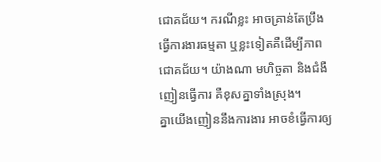ជោគជ័យ។ ករណីខ្លះ អាចគ្រាន់តែប្រឹងធ្វើការងារធម្មតា ឬខ្លះទៀតគឺដើម្បីភាពជោគជ័យ។ យ៉ាងណា មហិច្ចតា និងជំងឺញៀនធ្វើការ គឺខុសគ្នាទាំងស្រុង។
គ្នាយើងញៀននឹងការងារ អាចខំធ្វើការឲ្យ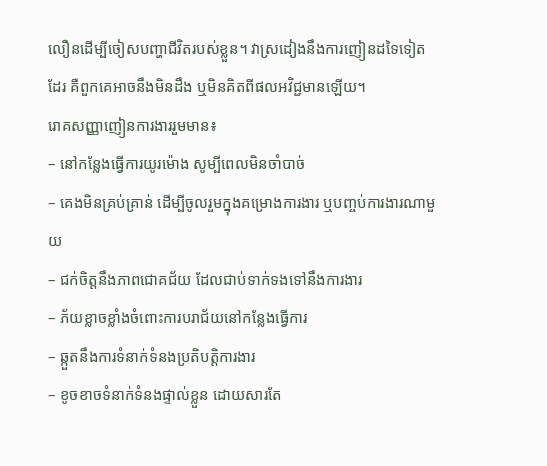លឿនដើម្បីចៀសបញ្ហាជីវិតរបស់ខ្លួន។ វាស្រដៀងនឹងការញៀនដទៃទៀតដែរ គឺពួកគេអាចនឹងមិនដឹង ឬមិនគិតពីផលអវិជ្ជមានឡើយ។
រោគសញ្ញាញៀនការងាររួមមាន៖
– នៅកន្លែងធ្វើការយូរម៉ោង សូម្បីពេលមិនចាំបាច់
– គេងមិនគ្រប់គ្រាន់ ដើម្បីចូលរួមក្នុងគម្រោងការងារ ឬបញ្ចប់ការងារណាមួយ
– ជក់ចិត្តនឹងភាពជោគជ័យ ដែលជាប់ទាក់ទងទៅនឹងការងារ
– ភ័យខ្លាចខ្លាំងចំពោះការបរាជ័យនៅកន្លែងធ្វើការ
– ឆ្កួតនឹងការទំនាក់ទំនងប្រតិបត្តិការងារ
– ខូចខាចទំនាក់ទំនងផ្ទាល់ខ្លួន ដោយសារតែ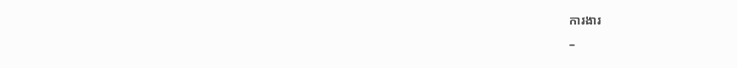ការងារ
–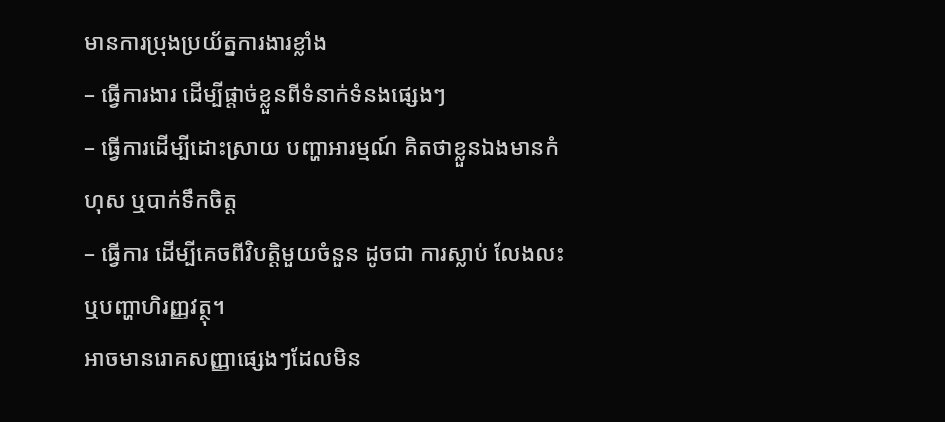មានការប្រុងប្រយ័ត្នការងារខ្លាំង
– ធ្វើការងារ ដើម្បីផ្តាច់ខ្លួនពីទំនាក់ទំនងផ្សេងៗ
– ធ្វើការដើម្បីដោះស្រាយ បញ្ហាអារម្មណ៍ គិតថាខ្លួនឯងមានកំហុស ឬបាក់ទឹកចិត្ត
– ធ្វើការ ដើម្បីគេចពីវិបត្ដិមួយចំនួន ដូចជា ការស្លាប់ លែងលះ ឬបញ្ហាហិរញ្ញវត្ថុ។
អាចមានរោគសញ្ញាផ្សេងៗដែលមិន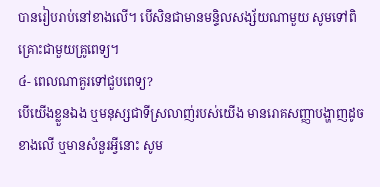បានរៀបរាប់នៅខាងលើ។ បើសិនជាមានមន្ទិលសង្ស័យណាមួយ សូមទៅពិគ្រោះជាមួយគ្រូពេទ្យ។
៤- ពេលណាគួរទៅជួបពេទ្យ?
បើយើងខ្លួនឯង ឬមនុស្សជាទីស្រលាញ់របស់យើង មានរោគសញ្ញាបង្ហាញដូចខាងលើ ឬមានសំនួរអ្វីនោះ សូម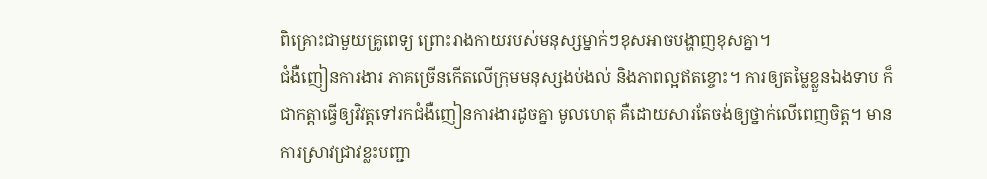ពិគ្រោះជាមួយគ្រូពេទ្យ ព្រោះរាងកាយរបស់មនុស្សម្នាក់ៗខុសអាចបង្ហាញខុសគ្នា។
ជំងឺញៀនការងារ ភាគច្រើនកើតលើក្រុមមនុស្សងប់ងល់ និងភាពល្អឥតខ្ចោះ។ ការឲ្យតម្លៃខ្លួនឯងទាប ក៏ជាកត្តាធ្វើឲ្យវិវត្តទៅរកជំងឺញៀនការងារដូចគ្នា មូលហេតុ គឺដោយសារតែចង់ឲ្យថ្នាក់លើពេញចិត្ត។ មានការស្រាវជ្រាវខ្លះបញ្ជា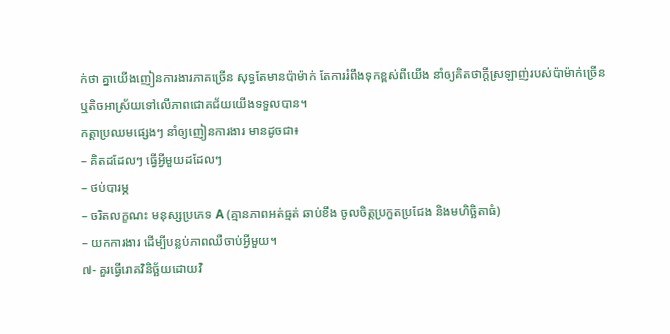ក់ថា គ្នាយើងញៀនការងារភាគច្រើន សុទ្ធតែមានប៉ាម៉ាក់ តែការរំពឹងទុកខ្ពស់ពីយើង នាំឲ្យគិតថាក្តីស្រឡាញ់របស់ប៉ាម៉ាក់ច្រើន ឬតិចអាស្រ័យទៅលើភាពជោគជ័យយើងទទួលបាន។
កត្តាប្រឈមផ្សេងៗ នាំឲ្យញៀនការងារ មានដូចជា៖
– គិតដដែលៗ ធ្វើអ្វីមួយដដែលៗ
– ថប់បារម្ភ
– ចរិតលក្ខណះ មនុស្សប្រភេទ A (គ្មានភាពអត់ធ្មត់ ឆាប់ខឹង ចូលចិត្តប្រកួតប្រជែង និងមហិច្ឆិតាធំ)
– យកការងារ ដើម្បីបន្លប់ភាពឈឺចាប់អ្វីមួយ។
៧- គួរធ្វើរោគវិនិច្ឆ័យដោយវិ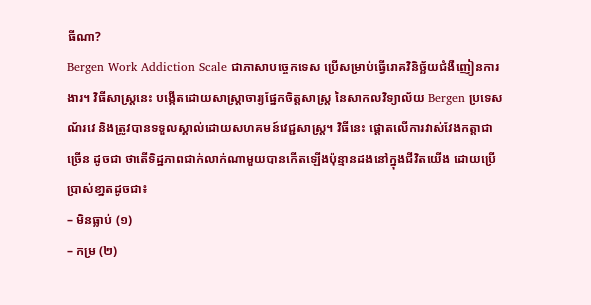ធីណា?
Bergen Work Addiction Scale ជាភាសាបច្ចេកទេស ប្រើសម្រាប់ធ្វើរោគវិនិច្ឆ័យជំងឺញៀនការងារ។ វិធីសាស្ត្រនេះ បង្កើតដោយសាស្ត្រាចារ្យផ្នែកចិត្តសាស្ត្រ នៃសាកលវិទ្យាល័យ Bergen ប្រទេស ណ័រវេ និងត្រូវបានទទួលស្គាល់ដោយសហគមន៍វេជ្ជសាស្រ្ត។ វិធីនេះ ផ្តោតលើការវាស់វែងកត្តាជាច្រើន ដូចជា ថាតើទិដ្ឋភាពជាក់លាក់ណាមួយបានកើតឡើងប៉ុន្មានដងនៅក្នុងជីវិតយើង ដោយប្រើប្រាស់ខា្នតដូចជា៖
– មិនធ្លាប់ (១)
– កម្រ (២)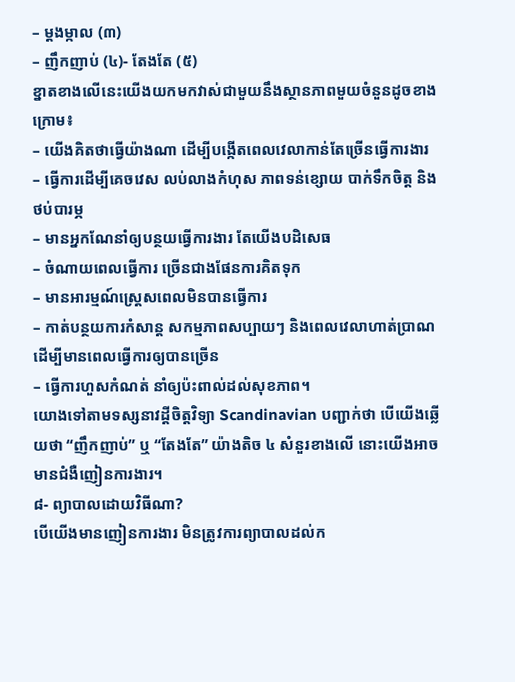– ម្តងម្កាល (៣)
– ញឹកញាប់ (៤)- តែងតែ (៥)
ខ្នាតខាងលើនេះយើងយកមកវាស់ជាមួយនឹងស្ថានភាពមួយចំនួនដូចខាងក្រោម៖
– យើងគិតថាធ្វើយ៉ាងណា ដើម្បីបង្កើតពេលវេលាកាន់តែច្រើនធ្វើការងារ
– ធ្វើការដើម្បីគេចវេស លប់លាងកំហុស ភាពទន់ខ្សោយ បាក់ទឹកចិត្ត និងថប់បារម្ភ
– មានអ្នកណែនាំឲ្យបន្ថយធ្វើការងារ តែយើងបដិសេធ
– ចំណាយពេលធ្វើការ ច្រើនជាងផែនការគិតទុក
– មានអារម្មណ៍ស្ត្រេសពេលមិនបានធ្វើការ
– កាត់បន្ថយការកំសាន្ត សកម្មភាពសប្បាយៗ និងពេលវេលាហាត់ប្រាណ ដើម្បីមានពេលធ្វើការឲ្យបានច្រើន
– ធ្វើការហួសកំណត់ នាំឲ្យប៉ះពាល់ដល់សុខភាព។
យោងទៅតាមទស្សនាវដី្តចិត្តវិទ្យា Scandinavian បញ្ជាក់ថា បើយើងឆ្លើយថា “ញឹកញាប់” ឬ “តែងតែ” យ៉ាងតិច ៤ សំនួរខាងលើ នោះយើងអាចមានជំងឺញៀនការងារ។
៨- ព្យាបាលដោយវិធីណា?
បើយើងមានញៀនការងារ មិនត្រូវការព្យាបាលដល់ក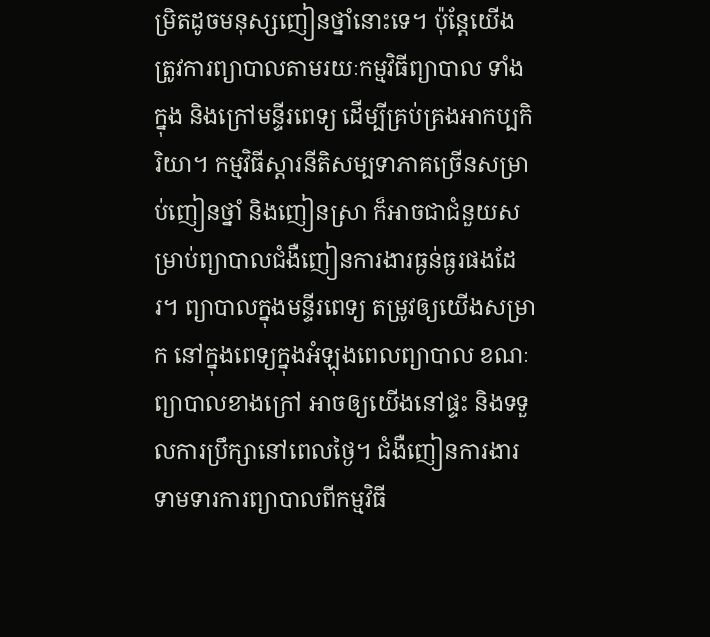ម្រិតដូចមនុស្សញៀនថ្នាំនោះទេ។ ប៉ុន្តែយើងត្រូវការព្យាបាលតាមរយៈកម្មវិធីព្យាបាល ទាំងក្នុង និងក្រៅមន្ទីរពេទ្យ ដើម្បីគ្រប់គ្រងអាកប្បកិរិយា។ កម្មវិធីស្តារនីតិសម្បទាភាគច្រើនសម្រាប់ញៀនថ្នាំ និងញៀនស្រា ក៏អាចជាជំនួយសម្រាប់ព្យាបាលជំងឺញៀនការងារធ្ងន់ធ្ងរផងដែរ។ ព្យាបាលក្នុងមន្ទីរពេទ្យ តម្រូវឲ្យយើងសម្រាក នៅក្នុងពេទ្យក្នុងអំឡុងពេលព្យាបាល ខណៈព្យាបាលខាងក្រៅ អាចឲ្យយើងនៅផ្ទះ និងទទួលការប្រឹក្សានៅពេលថ្ងៃ។ ជំងឺញៀនការងារ ទាមទារការព្យាបាលពីកម្មវិធី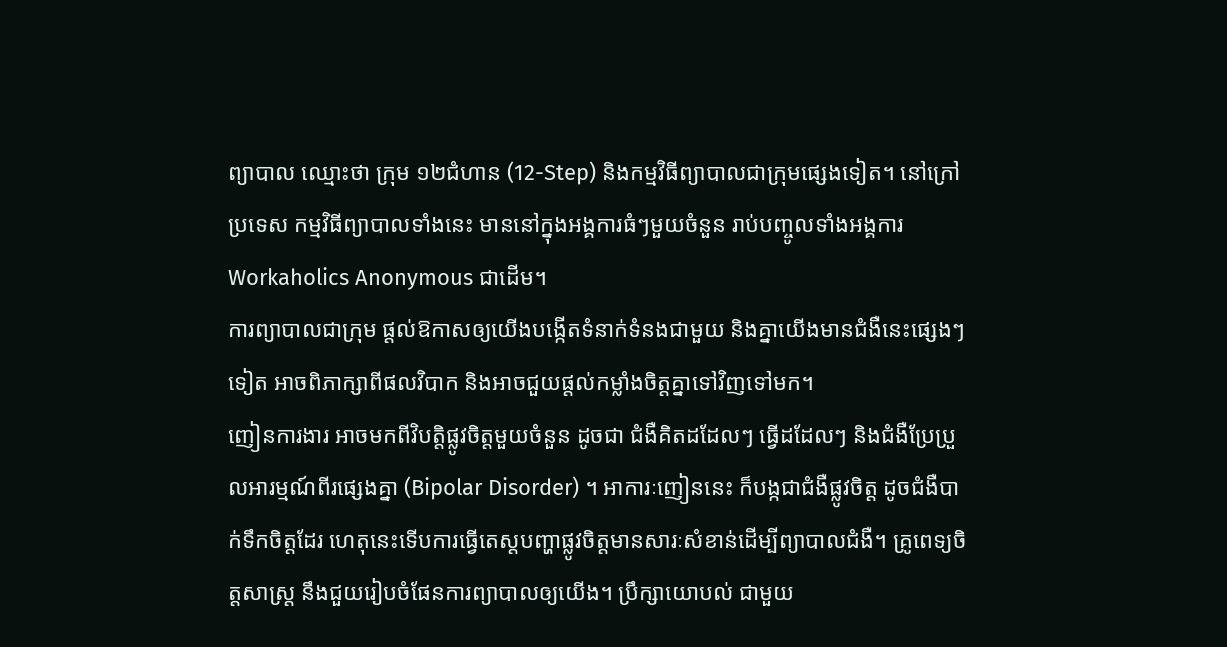ព្យាបាល ឈ្មោះថា ក្រុម ១២ជំហាន (12-Step) និងកម្មវិធីព្យាបាលជាក្រុមផ្សេងទៀត។ នៅក្រៅប្រទេស កម្មវិធីព្យាបាលទាំងនេះ មាននៅក្នុងអង្គការធំៗមួយចំនួន រាប់បញ្ចូលទាំងអង្គការ Workaholics Anonymous ជាដើម។
ការព្យាបាលជាក្រុម ផ្តល់ឱកាសឲ្យយើងបង្កើតទំនាក់ទំនងជាមួយ និងគ្នាយើងមានជំងឺនេះផ្សេងៗទៀត អាចពិភាក្សាពីផលវិបាក និងអាចជួយផ្តល់កម្លាំងចិត្តគ្នាទៅវិញទៅមក។
ញៀនការងារ អាចមកពីវិបត្តិផ្លូវចិត្តមួយចំនួន ដូចជា ជំងឺគិតដដែលៗ ធ្វើដដែលៗ និងជំងឺប្រែប្រួលអារម្មណ៍ពីរផ្សេងគ្នា (Bipolar Disorder) ។ អាការៈញៀននេះ ក៏បង្កជាជំងឺផ្លូវចិត្ត ដូចជំងឺបាក់ទឹកចិត្តដែរ ហេតុនេះទើបការធ្វើតេស្តបញ្ហាផ្លូវចិត្តមានសារៈសំខាន់ដើម្បីព្យាបាលជំងឺ។ គ្រូពេទ្យចិត្តសាស្ត្រ នឹងជួយរៀបចំផែនការព្យាបាលឲ្យយើង។ ប្រឹក្សាយោបល់ ជាមួយ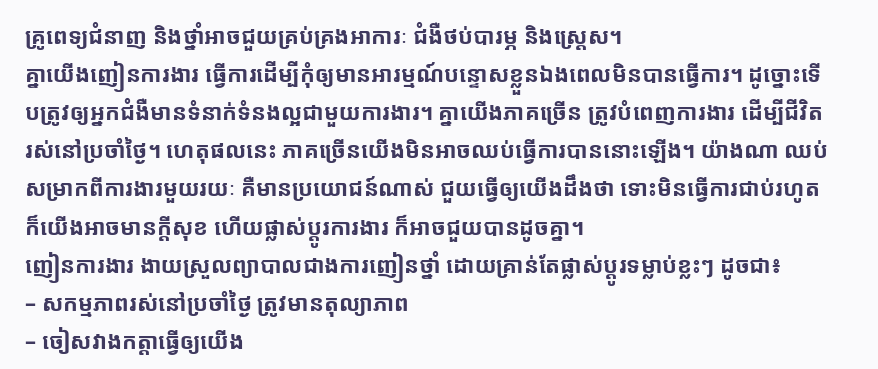គ្រូពេទ្យជំនាញ និងថ្នាំអាចជួយគ្រប់គ្រងអាការៈ ជំងឺថប់បារម្ភ និងស្រ្តេស។
គ្នាយើងញៀនការងារ ធ្វើការដើម្បីកុំឲ្យមានអារម្មណ៍បន្ទោសខ្លួនឯងពេលមិនបានធ្វើការ។ ដូច្នោះទើបត្រូវឲ្យអ្នកជំងឺមានទំនាក់ទំនងល្អជាមួយការងារ។ គ្នាយើងភាគច្រើន ត្រូវបំពេញការងារ ដើម្បីជីវិតរស់នៅប្រចាំថ្ងៃ។ ហេតុផលនេះ ភាគច្រើនយើងមិនអាចឈប់ធ្វើការបាននោះឡើង។ យ៉ាងណា ឈប់សម្រាកពីការងារមួយរយៈ គឺមានប្រយោជន៍ណាស់ ជួយធ្វើឲ្យយើងដឹងថា ទោះមិនធ្វើការជាប់រហូត ក៏យើងអាចមានក្តីសុខ ហើយផ្លាស់ប្តូរការងារ ក៏អាចជួយបានដូចគ្នា។
ញៀនការងារ ងាយស្រួលព្យាបាលជាងការញៀនថ្នាំ ដោយគ្រាន់តែផ្លាស់ប្តូរទម្លាប់ខ្លះៗ ដូចជា៖
– សកម្មភាពរស់នៅប្រចាំថ្ងៃ ត្រូវមានតុល្យាភាព
– ចៀសវាងកត្តាធ្វើឲ្យយើង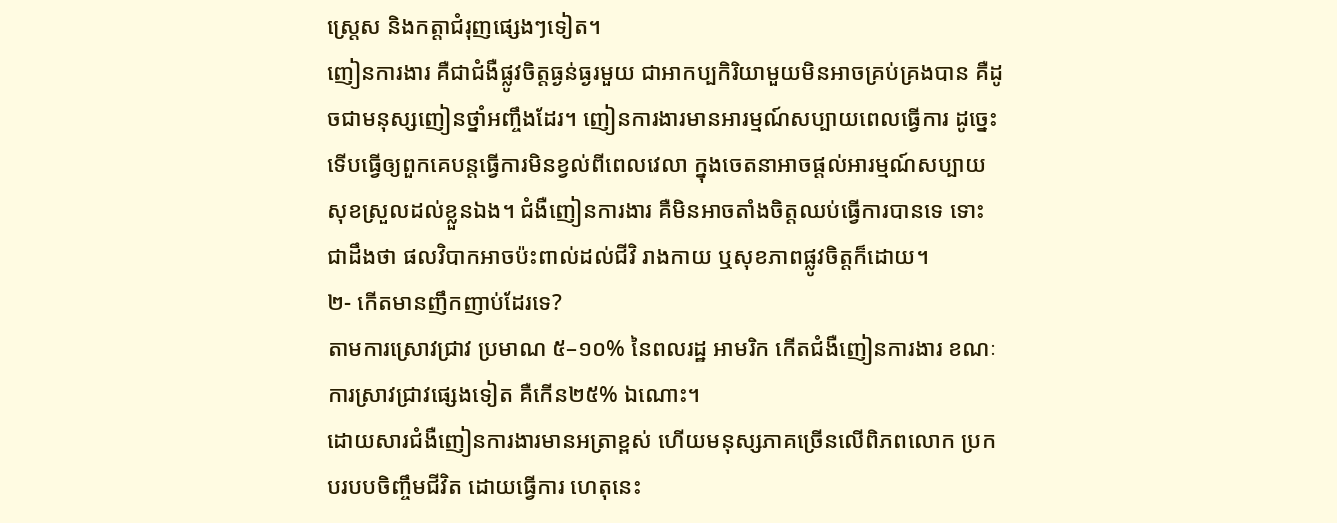ស្រ្តេស និងកត្តាជំរុញផ្សេងៗទៀត។
ញៀនការងារ គឺជាជំងឺផ្លូវចិត្តធ្ងន់ធ្ងរមួយ ជាអាកប្បកិរិយាមួយមិនអាចគ្រប់គ្រងបាន គឺដូចជាមនុស្សញៀនថ្នាំអញ្ចឹងដែរ។ ញៀនការងារមានអារម្មណ៍សប្បាយពេលធ្វើការ ដូច្នេះទើបធ្វើឲ្យពួកគេបន្តធ្វើការមិនខ្វល់ពីពេលវេលា ក្នុងចេតនាអាចផ្តល់អារម្មណ៍សប្បាយសុខស្រួលដល់ខ្លួនឯង។ ជំងឺញៀនការងារ គឺមិនអាចតាំងចិត្តឈប់ធ្វើការបានទេ ទោះជាដឹងថា ផលវិបាកអាចប៉ះពាល់ដល់ជីវិ រាងកាយ ឬសុខភាពផ្លូវចិត្តក៏ដោយ។
២- កើតមានញឹកញាប់ដែរទេ?
តាមការស្រោវជ្រាវ ប្រមាណ ៥–១០% នៃពលរដ្ឋ អាមរិក កើតជំងឺញៀនការងារ ខណៈការស្រាវជ្រាវផ្សេងទៀត គឺកើន២៥% ឯណោះ។
ដោយសារជំងឺញៀនការងារមានអត្រាខ្ពស់ ហើយមនុស្សភាគច្រើនលើពិភពលោក ប្រកបរបបចិញ្ចឹមជីវិត ដោយធ្វើការ ហេតុនេះ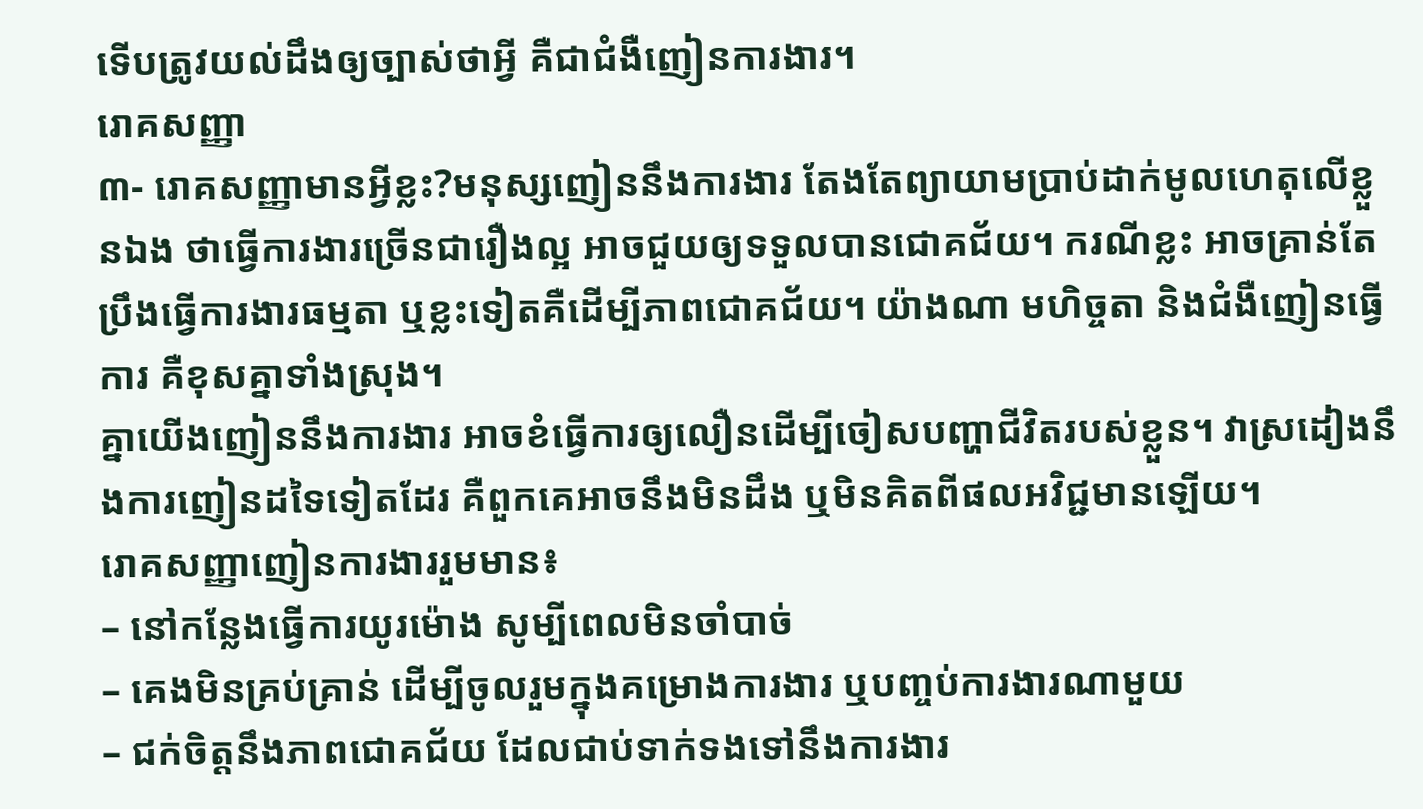ទើបត្រូវយល់ដឹងឲ្យច្បាស់ថាអ្វី គឺជាជំងឺញៀនការងារ។
រោគសញ្ញា
៣- រោគសញ្ញាមានអ្វីខ្លះ?មនុស្សញៀននឹងការងារ តែងតែព្យាយាមប្រាប់ដាក់មូលហេតុលើខ្លួនឯង ថាធ្វើការងារច្រើនជារឿងល្អ អាចជួយឲ្យទទួលបានជោគជ័យ។ ករណីខ្លះ អាចគ្រាន់តែប្រឹងធ្វើការងារធម្មតា ឬខ្លះទៀតគឺដើម្បីភាពជោគជ័យ។ យ៉ាងណា មហិច្ចតា និងជំងឺញៀនធ្វើការ គឺខុសគ្នាទាំងស្រុង។
គ្នាយើងញៀននឹងការងារ អាចខំធ្វើការឲ្យលឿនដើម្បីចៀសបញ្ហាជីវិតរបស់ខ្លួន។ វាស្រដៀងនឹងការញៀនដទៃទៀតដែរ គឺពួកគេអាចនឹងមិនដឹង ឬមិនគិតពីផលអវិជ្ជមានឡើយ។
រោគសញ្ញាញៀនការងាររួមមាន៖
– នៅកន្លែងធ្វើការយូរម៉ោង សូម្បីពេលមិនចាំបាច់
– គេងមិនគ្រប់គ្រាន់ ដើម្បីចូលរួមក្នុងគម្រោងការងារ ឬបញ្ចប់ការងារណាមួយ
– ជក់ចិត្តនឹងភាពជោគជ័យ ដែលជាប់ទាក់ទងទៅនឹងការងារ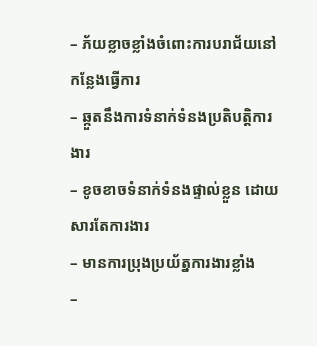– ភ័យខ្លាចខ្លាំងចំពោះការបរាជ័យនៅកន្លែងធ្វើការ
– ឆ្កួតនឹងការទំនាក់ទំនងប្រតិបត្តិការងារ
– ខូចខាចទំនាក់ទំនងផ្ទាល់ខ្លួន ដោយសារតែការងារ
– មានការប្រុងប្រយ័ត្នការងារខ្លាំង
–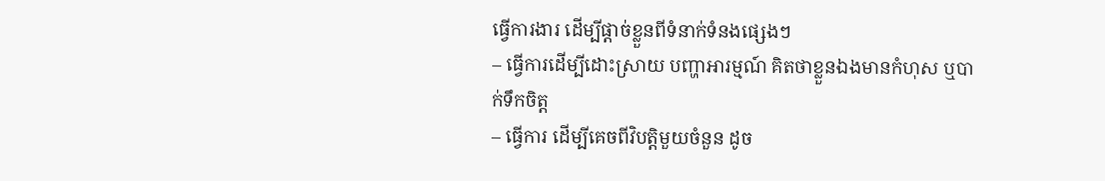ធ្វើការងារ ដើម្បីផ្តាច់ខ្លួនពីទំនាក់ទំនងផ្សេងៗ
– ធ្វើការដើម្បីដោះស្រាយ បញ្ហាអារម្មណ៍ គិតថាខ្លួនឯងមានកំហុស ឬបាក់ទឹកចិត្ត
– ធ្វើការ ដើម្បីគេចពីវិបត្ដិមួយចំនួន ដូច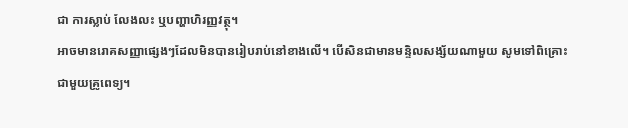ជា ការស្លាប់ លែងលះ ឬបញ្ហាហិរញ្ញវត្ថុ។
អាចមានរោគសញ្ញាផ្សេងៗដែលមិនបានរៀបរាប់នៅខាងលើ។ បើសិនជាមានមន្ទិលសង្ស័យណាមួយ សូមទៅពិគ្រោះជាមួយគ្រូពេទ្យ។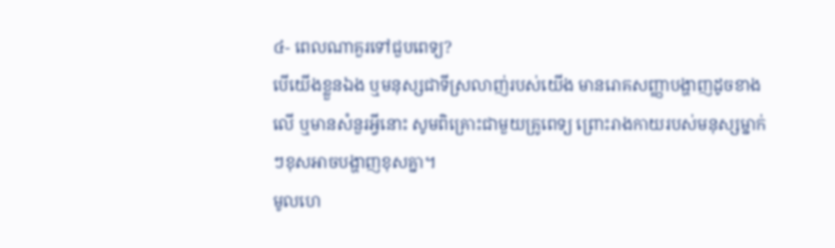៤- ពេលណាគួរទៅជួបពេទ្យ?
បើយើងខ្លួនឯង ឬមនុស្សជាទីស្រលាញ់របស់យើង មានរោគសញ្ញាបង្ហាញដូចខាងលើ ឬមានសំនួរអ្វីនោះ សូមពិគ្រោះជាមួយគ្រូពេទ្យ ព្រោះរាងកាយរបស់មនុស្សម្នាក់ៗខុសអាចបង្ហាញខុសគ្នា។
មូលហេ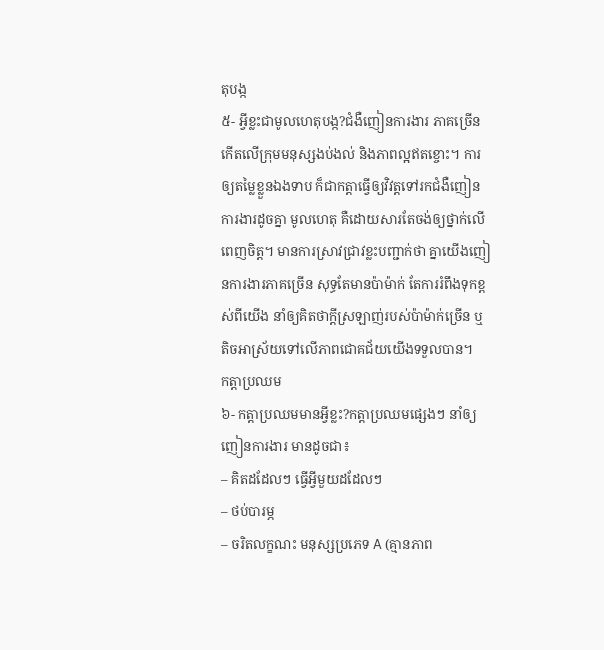តុបង្ក
៥- អ្វីខ្លះជាមូលហេតុបង្ក?ជំងឺញៀនការងារ ភាគច្រើនកើតលើក្រុមមនុស្សងប់ងល់ និងភាពល្អឥតខ្ចោះ។ ការឲ្យតម្លៃខ្លួនឯងទាប ក៏ជាកត្តាធ្វើឲ្យវិវត្តទៅរកជំងឺញៀនការងារដូចគ្នា មូលហេតុ គឺដោយសារតែចង់ឲ្យថ្នាក់លើពេញចិត្ត។ មានការស្រាវជ្រាវខ្លះបញ្ជាក់ថា គ្នាយើងញៀនការងារភាគច្រើន សុទ្ធតែមានប៉ាម៉ាក់ តែការរំពឹងទុកខ្ពស់ពីយើង នាំឲ្យគិតថាក្តីស្រឡាញ់របស់ប៉ាម៉ាក់ច្រើន ឬតិចអាស្រ័យទៅលើភាពជោគជ័យយើងទទួលបាន។
កត្តាប្រឈម
៦- កត្តាប្រឈមមានអ្វីខ្លះ?កត្តាប្រឈមផ្សេងៗ នាំឲ្យញៀនការងារ មានដូចជា៖
– គិតដដែលៗ ធ្វើអ្វីមួយដដែលៗ
– ថប់បារម្ភ
– ចរិតលក្ខណះ មនុស្សប្រភេទ A (គ្មានភាព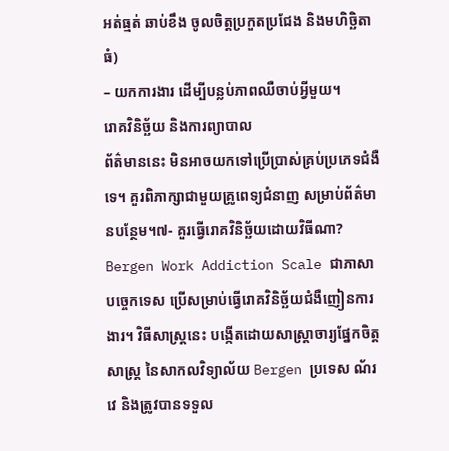អត់ធ្មត់ ឆាប់ខឹង ចូលចិត្តប្រកួតប្រជែង និងមហិច្ឆិតាធំ)
– យកការងារ ដើម្បីបន្លប់ភាពឈឺចាប់អ្វីមួយ។
រោគវិនិច្ឆ័យ និងការព្យាបាល
ព័ត៌មាននេះ មិនអាចយកទៅប្រើប្រាស់គ្រប់ប្រភេទជំងឺទេ។ គួរពិភាក្សាជាមួយគ្រូពេទ្យជំនាញ សម្រាប់ព័ត៌មានបន្ថែម។៧- គួរធ្វើរោគវិនិច្ឆ័យដោយវិធីណា?
Bergen Work Addiction Scale ជាភាសាបច្ចេកទេស ប្រើសម្រាប់ធ្វើរោគវិនិច្ឆ័យជំងឺញៀនការងារ។ វិធីសាស្ត្រនេះ បង្កើតដោយសាស្ត្រាចារ្យផ្នែកចិត្តសាស្ត្រ នៃសាកលវិទ្យាល័យ Bergen ប្រទេស ណ័រវេ និងត្រូវបានទទួល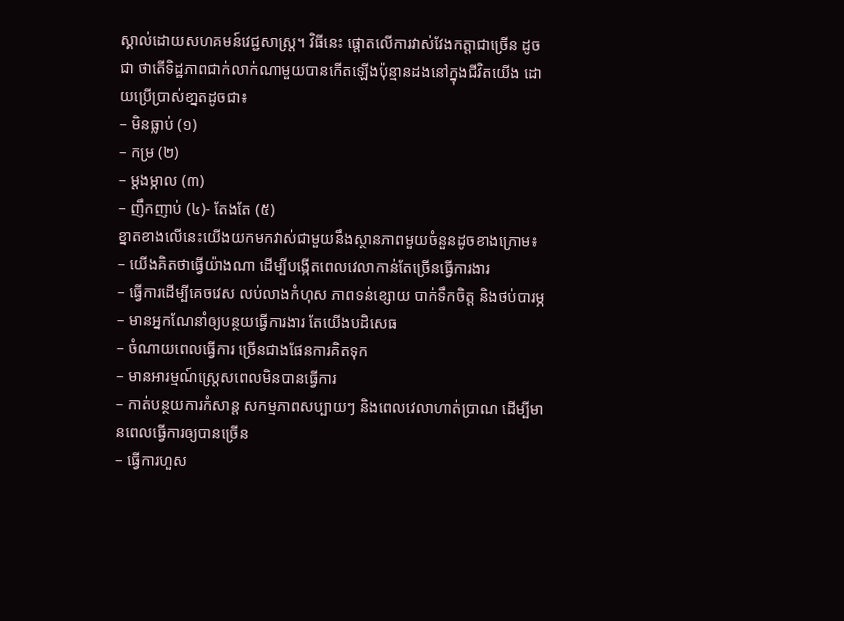ស្គាល់ដោយសហគមន៍វេជ្ជសាស្រ្ត។ វិធីនេះ ផ្តោតលើការវាស់វែងកត្តាជាច្រើន ដូចជា ថាតើទិដ្ឋភាពជាក់លាក់ណាមួយបានកើតឡើងប៉ុន្មានដងនៅក្នុងជីវិតយើង ដោយប្រើប្រាស់ខា្នតដូចជា៖
– មិនធ្លាប់ (១)
– កម្រ (២)
– ម្តងម្កាល (៣)
– ញឹកញាប់ (៤)- តែងតែ (៥)
ខ្នាតខាងលើនេះយើងយកមកវាស់ជាមួយនឹងស្ថានភាពមួយចំនួនដូចខាងក្រោម៖
– យើងគិតថាធ្វើយ៉ាងណា ដើម្បីបង្កើតពេលវេលាកាន់តែច្រើនធ្វើការងារ
– ធ្វើការដើម្បីគេចវេស លប់លាងកំហុស ភាពទន់ខ្សោយ បាក់ទឹកចិត្ត និងថប់បារម្ភ
– មានអ្នកណែនាំឲ្យបន្ថយធ្វើការងារ តែយើងបដិសេធ
– ចំណាយពេលធ្វើការ ច្រើនជាងផែនការគិតទុក
– មានអារម្មណ៍ស្ត្រេសពេលមិនបានធ្វើការ
– កាត់បន្ថយការកំសាន្ត សកម្មភាពសប្បាយៗ និងពេលវេលាហាត់ប្រាណ ដើម្បីមានពេលធ្វើការឲ្យបានច្រើន
– ធ្វើការហួស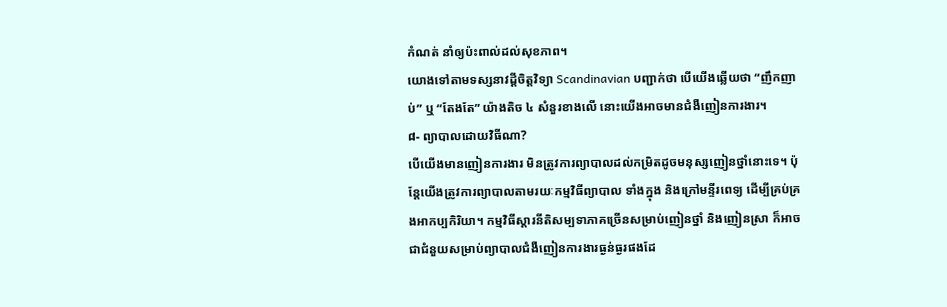កំណត់ នាំឲ្យប៉ះពាល់ដល់សុខភាព។
យោងទៅតាមទស្សនាវដី្តចិត្តវិទ្យា Scandinavian បញ្ជាក់ថា បើយើងឆ្លើយថា “ញឹកញាប់” ឬ “តែងតែ” យ៉ាងតិច ៤ សំនួរខាងលើ នោះយើងអាចមានជំងឺញៀនការងារ។
៨- ព្យាបាលដោយវិធីណា?
បើយើងមានញៀនការងារ មិនត្រូវការព្យាបាលដល់កម្រិតដូចមនុស្សញៀនថ្នាំនោះទេ។ ប៉ុន្តែយើងត្រូវការព្យាបាលតាមរយៈកម្មវិធីព្យាបាល ទាំងក្នុង និងក្រៅមន្ទីរពេទ្យ ដើម្បីគ្រប់គ្រងអាកប្បកិរិយា។ កម្មវិធីស្តារនីតិសម្បទាភាគច្រើនសម្រាប់ញៀនថ្នាំ និងញៀនស្រា ក៏អាចជាជំនួយសម្រាប់ព្យាបាលជំងឺញៀនការងារធ្ងន់ធ្ងរផងដែ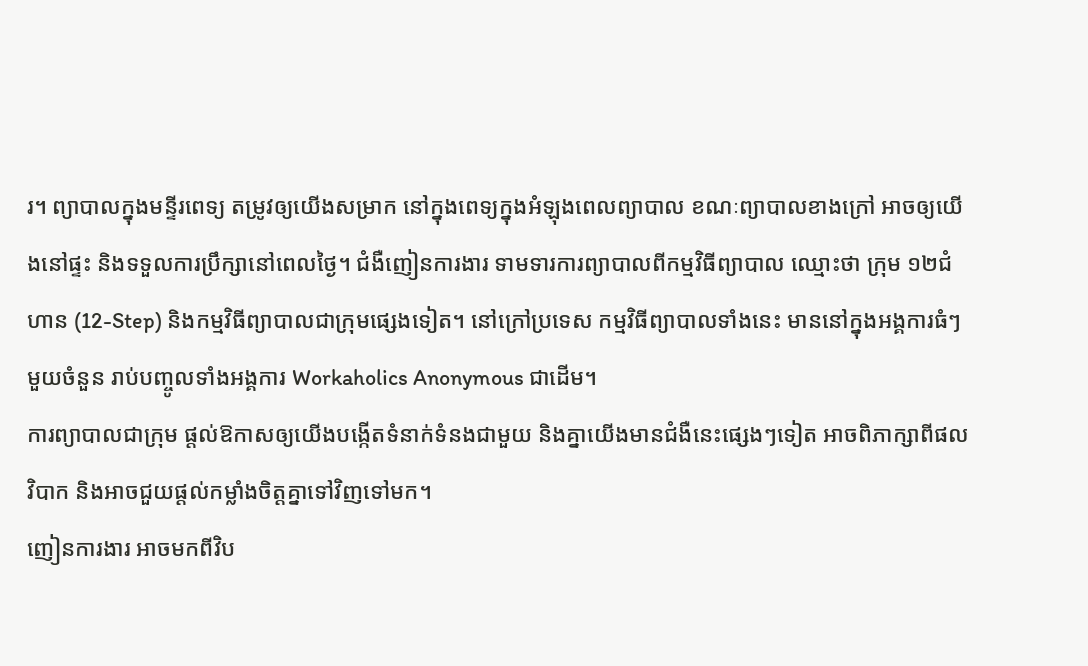រ។ ព្យាបាលក្នុងមន្ទីរពេទ្យ តម្រូវឲ្យយើងសម្រាក នៅក្នុងពេទ្យក្នុងអំឡុងពេលព្យាបាល ខណៈព្យាបាលខាងក្រៅ អាចឲ្យយើងនៅផ្ទះ និងទទួលការប្រឹក្សានៅពេលថ្ងៃ។ ជំងឺញៀនការងារ ទាមទារការព្យាបាលពីកម្មវិធីព្យាបាល ឈ្មោះថា ក្រុម ១២ជំហាន (12-Step) និងកម្មវិធីព្យាបាលជាក្រុមផ្សេងទៀត។ នៅក្រៅប្រទេស កម្មវិធីព្យាបាលទាំងនេះ មាននៅក្នុងអង្គការធំៗមួយចំនួន រាប់បញ្ចូលទាំងអង្គការ Workaholics Anonymous ជាដើម។
ការព្យាបាលជាក្រុម ផ្តល់ឱកាសឲ្យយើងបង្កើតទំនាក់ទំនងជាមួយ និងគ្នាយើងមានជំងឺនេះផ្សេងៗទៀត អាចពិភាក្សាពីផលវិបាក និងអាចជួយផ្តល់កម្លាំងចិត្តគ្នាទៅវិញទៅមក។
ញៀនការងារ អាចមកពីវិប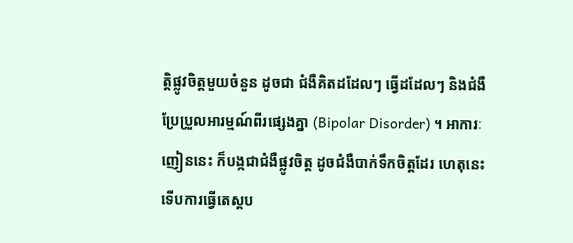ត្តិផ្លូវចិត្តមួយចំនួន ដូចជា ជំងឺគិតដដែលៗ ធ្វើដដែលៗ និងជំងឺប្រែប្រួលអារម្មណ៍ពីរផ្សេងគ្នា (Bipolar Disorder) ។ អាការៈញៀននេះ ក៏បង្កជាជំងឺផ្លូវចិត្ត ដូចជំងឺបាក់ទឹកចិត្តដែរ ហេតុនេះទើបការធ្វើតេស្តប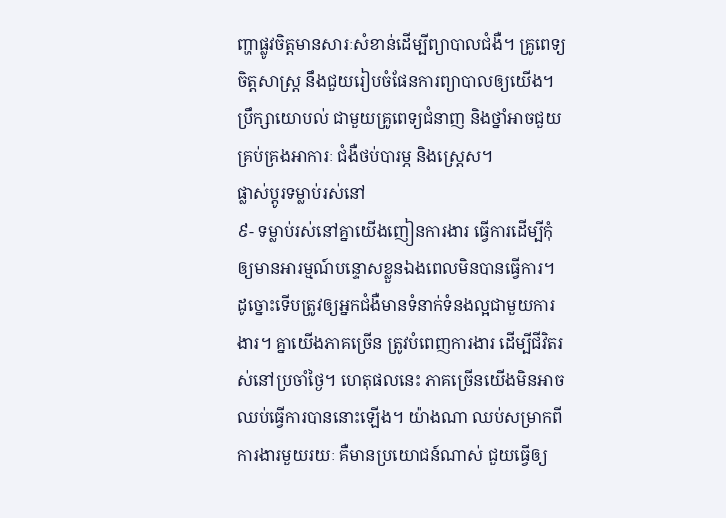ញ្ហាផ្លូវចិត្តមានសារៈសំខាន់ដើម្បីព្យាបាលជំងឺ។ គ្រូពេទ្យចិត្តសាស្ត្រ នឹងជួយរៀបចំផែនការព្យាបាលឲ្យយើង។ ប្រឹក្សាយោបល់ ជាមួយគ្រូពេទ្យជំនាញ និងថ្នាំអាចជួយគ្រប់គ្រងអាការៈ ជំងឺថប់បារម្ភ និងស្រ្តេស។
ផ្លាស់ប្តូរទម្លាប់រស់នៅ
៩- ទម្លាប់រស់នៅគ្នាយើងញៀនការងារ ធ្វើការដើម្បីកុំឲ្យមានអារម្មណ៍បន្ទោសខ្លួនឯងពេលមិនបានធ្វើការ។ ដូច្នោះទើបត្រូវឲ្យអ្នកជំងឺមានទំនាក់ទំនងល្អជាមួយការងារ។ គ្នាយើងភាគច្រើន ត្រូវបំពេញការងារ ដើម្បីជីវិតរស់នៅប្រចាំថ្ងៃ។ ហេតុផលនេះ ភាគច្រើនយើងមិនអាចឈប់ធ្វើការបាននោះឡើង។ យ៉ាងណា ឈប់សម្រាកពីការងារមួយរយៈ គឺមានប្រយោជន៍ណាស់ ជួយធ្វើឲ្យ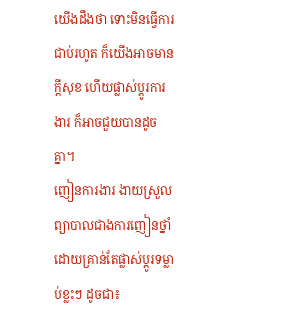យើងដឹងថា ទោះមិនធ្វើការជាប់រហូត ក៏យើងអាចមានក្តីសុខ ហើយផ្លាស់ប្តូរការងារ ក៏អាចជួយបានដូចគ្នា។
ញៀនការងារ ងាយស្រួលព្យាបាលជាងការញៀនថ្នាំ ដោយគ្រាន់តែផ្លាស់ប្តូរទម្លាប់ខ្លះៗ ដូចជា៖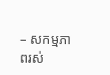– សកម្មភាពរស់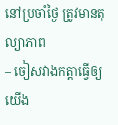នៅប្រចាំថ្ងៃ ត្រូវមានតុល្យាភាព
– ចៀសវាងកត្តាធ្វើឲ្យយើង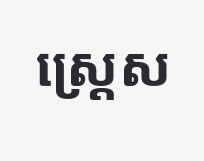ស្រ្តេស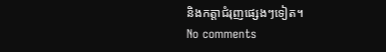និងកត្តាជំរុញផ្សេងៗទៀត។
No comments